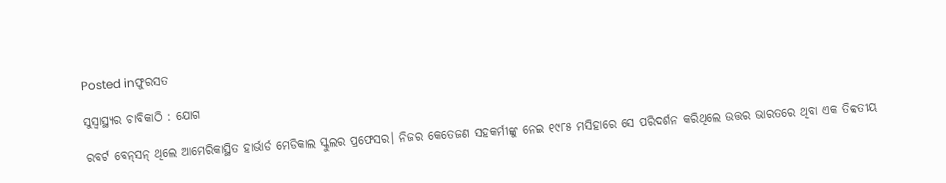Posted inଫୁରସତ

ସୁସ୍ବାସ୍ଥ୍ୟର ଚାବିକାଠି : ଯୋଗ

ରବର୍ଟ ବେନ୍‌ସନ୍‌ ଥିଲେ ଆମେରିକାସ୍ଥିତ ହାର୍ଭାର୍ଡ ମେଡିକାଲ ସ୍କୁଲର ପ୍ରଫେସର। ନିଜର କେତେଜଣ ସହକର୍ମୀଙ୍କୁ ନେଇ ୧୯୮୫ ମସିହାରେ ସେ ପରିଦର୍ଶନ କରିଥିଲେ ଉତ୍ତର ଭାରତରେ ଥିବା ଏକ ତିବ୍ବତୀୟ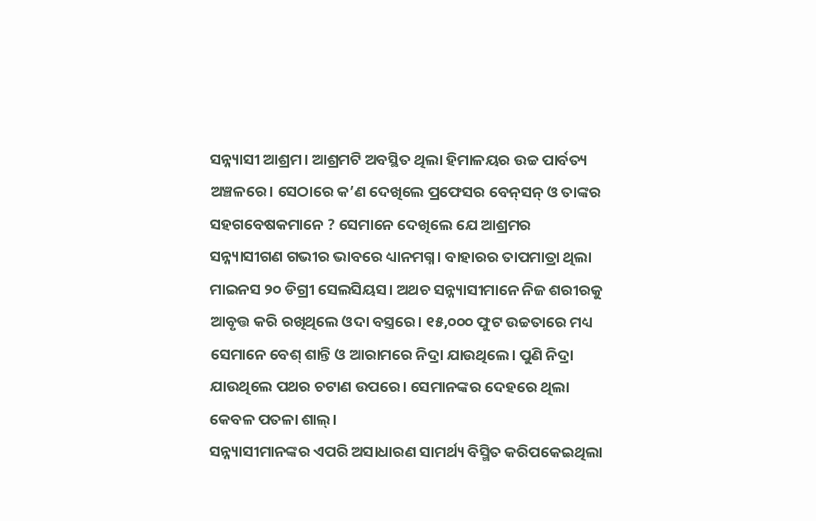ସନ୍ନ୍ୟାସୀ ଆଶ୍ରମ। ଆଶ୍ରମଟି ଅବସ୍ଥିତ ଥିଲା ହିମାଳୟର ଉଚ୍ଚ ପାର୍ବତ୍ୟ ଅଞ୍ଚଳରେ। ସେଠାରେ କ’ଣ ଦେଖିଲେ ପ୍ରଫେସର ବେନ୍‌ସନ୍‌ ଓ ତାଙ୍କର ସହଗବେଷକମାନେ ? ସେମାନେ ଦେଖିଲେ ଯେ ଆଶ୍ରମର ସନ୍ନ୍ୟାସୀଗଣ ଗଭୀର ଭାବରେ ଧ୍ୟାନମଗ୍ନ। ବାହାରର ତାପମାତ୍ରା ଥିଲା ମାଇନସ ୨୦ ଡିଗ୍ରୀ ସେଲସିୟସ। ଅଥଚ ସନ୍ନ୍ୟାସୀମାନେ ନିଜ ଶରୀରକୁ ଆବୃତ୍ତ କରି ରଖିଥିଲେ ଓଦା ବସ୍ତ୍ରରେ। ୧୫,୦୦୦ ଫୁଟ ଉଚ୍ଚତାରେ ମଧ୍ୟ ସେମାନେ ବେଶ୍‌ ଶାନ୍ତି ଓ ଆରାମରେ ନିଦ୍ରା ଯାଉଥିଲେ। ପୁଣି ନିଦ୍ରା ଯାଉଥିଲେ ପଥର ଚଟାଣ ଉପରେ। ସେମାନଙ୍କର ଦେହରେ ଥିଲା କେବଳ ପତଳା ଶାଲ୍‌।
ସନ୍ନ୍ୟାସୀମାନଙ୍କର ଏପରି ଅସାଧାରଣ ସାମର୍ଥ୍ୟ ବିସ୍ମିତ କରିପକେଇଥିଲା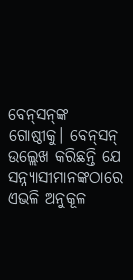ବେନ୍‌ସନ୍‌ଙ୍କ ଗୋଷ୍ଠୀକୁ। ବେନ୍‌ସନ୍‌ ଉଲ୍ଲେଖ କରିଛନ୍ତି ଯେ ସନ୍ନ୍ୟାସୀମାନଙ୍କଠାରେ ଏଭଳି ଅନୁକୂଳ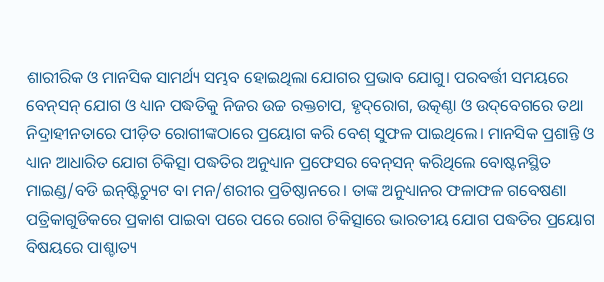ଶାରୀରିକ ଓ ମାନସିକ ସାମର୍ଥ୍ୟ ସମ୍ଭବ ହୋଇଥିଲା ଯୋଗର ପ୍ରଭାବ ଯୋଗୁ। ପରବର୍ତ୍ତୀ ସମୟରେ ବେନ୍‌ସନ୍‌ ଯୋଗ ଓ ଧ୍ୟାନ ପଦ୍ଧତିକୁ ନିଜର ଉଚ୍ଚ ରକ୍ତଚାପ, ହୃଦ୍‌ରୋଗ, ଉତ୍କଣ୍ଠା ଓ ଉଦ୍‌ବେଗରେ ତଥା ନିଦ୍ରାହୀନତାରେ ପୀଡ଼ିତ ରୋଗୀଙ୍କଠାରେ ପ୍ରୟୋଗ କରି ବେଶ୍‌ ସୁଫଳ ପାଇଥିଲେ। ମାନସିକ ପ୍ରଶାନ୍ତି ଓ ଧ୍ୟାନ ଆଧାରିତ ଯୋଗ ଚିକିତ୍ସା ପଦ୍ଧତିର ଅନୁଧ୍ୟାନ ପ୍ରଫେସର ବେନ୍‌ସନ୍‌ କରିଥିଲେ ବୋଷ୍ଟନସ୍ଥିତ ମାଇଣ୍ଡ/ବଡି ଇନ୍‌ଷ୍ଟିଚ୍ୟୁଟ ବା ମନ/ଶରୀର ପ୍ରତିଷ୍ଠାନରେ। ତାଙ୍କ ଅନୁଧ୍ୟାନର ଫଳାଫଳ ଗବେଷଣା ପତ୍ରିକାଗୁଡିକରେ ପ୍ରକାଶ ପାଇବା ପରେ ପରେ ରୋଗ ଚିକିତ୍ସାରେ ଭାରତୀୟ ଯୋଗ ପଦ୍ଧତିର ପ୍ରୟୋଗ ବିଷୟରେ ପାଶ୍ଚାତ୍ୟ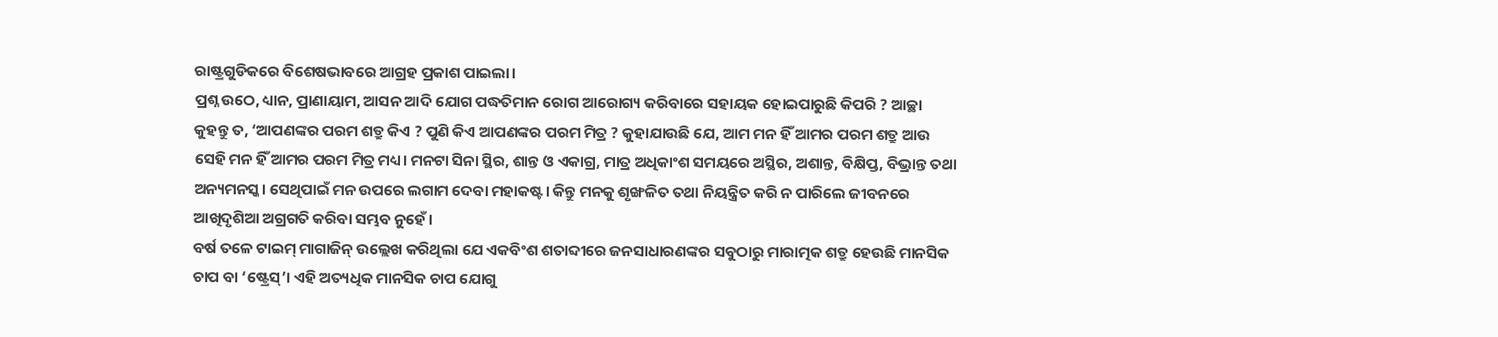ରାଷ୍ଟ୍ରଗୁଡିକରେ ବିଶେଷଭାବରେ ଆଗ୍ରହ ପ୍ରକାଶ ପାଇଲା।
ପ୍ରଶ୍ନ ଉଠେ, ଧ୍ୟାନ, ପ୍ରାଣାୟାମ, ଆସନ ଆଦି ଯୋଗ ପଦ୍ଧତିମାନ ରୋଗ ଆରୋଗ୍ୟ କରିବାରେ ସହାୟକ ହୋଇପାରୁଛି କିପରି ? ଆଚ୍ଛା କୁହନ୍ତୁ ତ, ‘ଆପଣଙ୍କର ପରମ ଶତ୍ରୁ କିଏ ? ପୁଣି କିଏ ଆପଣଙ୍କର ପରମ ମିତ୍ର ? କୁହାଯାଉଛି ଯେ, ଆମ ମନ ହିଁ ଆମର ପରମ ଶତ୍ରୁ ଆଉ ସେହି ମନ ହିଁ ଆମର ପରମ ମିତ୍ର ମଧ୍ୟ। ମନଟା ସିନା ସ୍ଥିର, ଶାନ୍ତ ଓ ଏକାଗ୍ର, ମାତ୍ର ଅଧିକାଂଶ ସମୟରେ ଅସ୍ଥିର, ଅଶାନ୍ତ, ବିକ୍ଷିପ୍ତ, ବିଭ୍ରାନ୍ତ ତଥା ଅନ୍ୟମନସ୍କ। ସେଥିପାଇଁ ମନ ଉପରେ ଲଗାମ ଦେବା ମହାକଷ୍ଟ। କିନ୍ତୁ ମନକୁ ଶୃଙ୍ଖଳିତ ତଥା ନିୟନ୍ତ୍ରିତ କରି ନ ପାରିଲେ ଜୀବନରେ ଆଖିଦୃଶିଆ ଅଗ୍ରଗତି କରିବା ସମ୍ଭବ ନୁହେଁ।
ବର୍ଷ ତଳେ ଟାଇମ୍‌ ମାଗାଜିନ୍‌ ଉଲ୍ଲେଖ କରିଥିଲା ଯେ ଏକବିଂଶ ଶତାବ୍ଦୀରେ ଜନସାଧାରଣଙ୍କର ସବୁଠାରୁ ମାରାତ୍ମକ ଶତ୍ରୁ ହେଉଛି ମାନସିକ ଚାପ ବା ‘ଷ୍ଟ୍ରେସ୍‌’। ଏହି ଅତ୍ୟଧିକ ମାନସିକ ଚାପ ଯୋଗୁ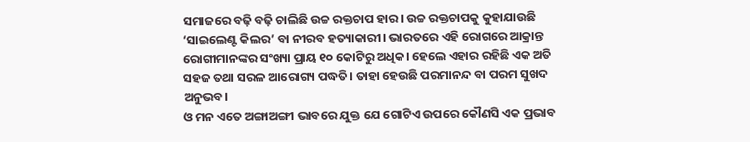ସମାଜରେ ବଢ଼ି ବଢ଼ି ଚାଲିଛି ଉଚ୍ଚ ରକ୍ତଚାପ ହାର। ଉଚ୍ଚ ରକ୍ତଚାପକୁ କୁହାଯାଉଛି ‘ସାଇଲେଣ୍ଟ କିଲର’ ବା ନୀରବ ହତ୍ୟାକାରୀ। ଭାରତରେ ଏହି ରୋଗରେ ଆକ୍ରାନ୍ତ ରୋଗୀମାନଙ୍କର ସଂଖ୍ୟା ପ୍ରାୟ ୧୦ କୋଟିରୁ ଅଧିକ। ହେଲେ ଏହାର ରହିଛି ଏକ ଅତି ସହଜ ତଥା ସରଳ ଆରୋଗ୍ୟ ପଦ୍ଧତି। ତାହା ହେଉଛି ପରମାନନ୍ଦ ବା ପରମ ସୁଖଦ ଅନୁଭବ।
ଓ ମନ ଏତେ ଅଙ୍ଗାଅଙ୍ଗୀ ଭାବରେ ଯୁକ୍ତ ଯେ ଗୋଟିଏ ଉପରେ କୌଣସି ଏକ ପ୍ରଭାବ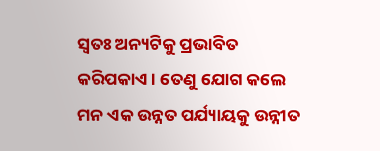ସ୍ବତଃ ଅନ୍ୟଟିକୁ ପ୍ରଭାବିତ କରିପକାଏ। ତେଣୁ ଯୋଗ କଲେ ମନ ଏକ ଉନ୍ନତ ପର୍ଯ୍ୟାୟକୁ ଉନ୍ନୀତ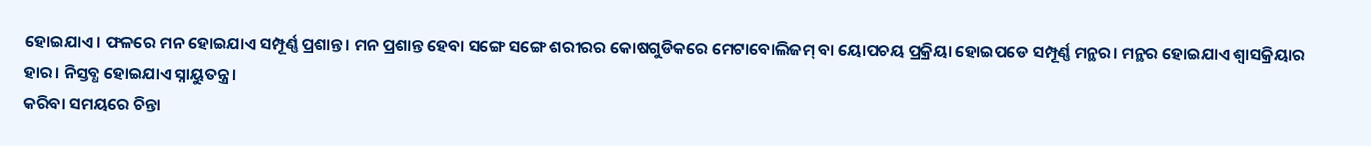ହୋଇଯାଏ। ଫଳରେ ମନ ହୋଇଯାଏ ସମ୍ପୂର୍ଣ୍ଣ ପ୍ରଶାନ୍ତ। ମନ ପ୍ରଶାନ୍ତ ହେବା ସଙ୍ଗେ ସଙ୍ଗେ ଶରୀରର କୋଷଗୁଡିକରେ ମେଟାବୋଲିଜମ୍‌ ବା ୟୋପଚୟ ପ୍ରକ୍ରିୟା ହୋଇପଡେ ସମ୍ପୂର୍ଣ୍ଣ ମନ୍ଥର। ମନ୍ଥର ହୋଇଯାଏ ଶ୍ୱାସକ୍ରିୟାର ହାର। ନିସ୍ତବ୍ଧ ହୋଇଯାଏ ସ୍ନାୟୁତନ୍ତ୍ର।
କରିବା ସମୟରେ ଚିନ୍ତା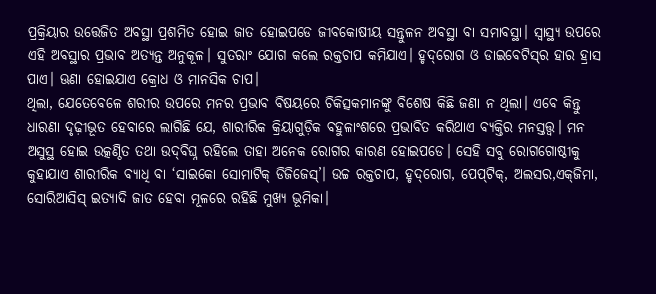ପ୍ରକ୍ରିୟାର ଉତ୍ତେଜିତ ଅବସ୍ଥା ପ୍ରଶମିତ ହୋଇ ଜାତ ହୋଇପଡେ ଜୀବକୋଷୀୟ ସନ୍ତୁଳନ ଅବସ୍ଥା ବା ସମାବସ୍ଥା। ସ୍ବାସ୍ଥ୍ୟ ଉପରେ ଏହି ଅବସ୍ଥାର ପ୍ରଭାବ ଅତ୍ୟନ୍ତ ଅନୁକୂଳ। ସୁତରାଂ ଯୋଗ କଲେ ରକ୍ତଚାପ କମିଯାଏ। ହୃଦ୍‌ରୋଗ ଓ ଡାଇବେଟିସ୍‌ର ହାର ହ୍ରାସ ପାଏ। ଊଣା ହୋଇଯାଏ କ୍ରୋଧ ଓ ମାନସିକ ଚାପ।
ଥିଲା, ଯେତେବେଳେ ଶରୀର ଉପରେ ମନର ପ୍ରଭାବ ବିଷୟରେ ଚିକିତ୍ସକମାନଙ୍କୁ ବିଶେଷ କିଛି ଜଣା ନ ଥିଲା। ଏବେ କିନ୍ତୁ ଧାରଣା ଦୃଢ଼ୀଭୂତ ହେବାରେ ଲାଗିଛି ଯେ, ଶାରୀରିକ କ୍ରିୟାଗୁଡ଼ିକ ବହୁଳାଂଶରେ ପ୍ରଭାବିତ କରିଥାଏ ବ୍ୟକ୍ତିର ମନସ୍ତତ୍ତ୍ୱ। ମନ ଅସୁସ୍ଥ ହୋଇ ଉତ୍କଣ୍ଠିତ ତଥା ଉଦ୍‌ବିଘ୍ନ ରହିଲେ ତାହା ଅନେକ ରୋଗର କାରଣ ହୋଇପଡେ। ସେହି ସବୁ ରୋଗଗୋଷ୍ଠୀକୁ କୁହାଯାଏ ଶାରୀରିକ ବ୍ୟାଧି ବା ‘ସାଇକୋ ସୋମାଟିକ୍‌ ଡିଜିଜେସ୍‌’। ଉଚ୍ଚ ରକ୍ତଚାପ, ହୃଦ୍‌ରୋଗ, ପେପ୍‌ଟିକ୍‌, ଅଲସର,ଏକ୍‌ଜିମା, ସୋରିଆସିସ୍‌ ଇତ୍ୟାଦି ଜାତ ହେବା ମୂଳରେ ରହିଛି ମୁଖ୍ୟ ଭୂମିକା।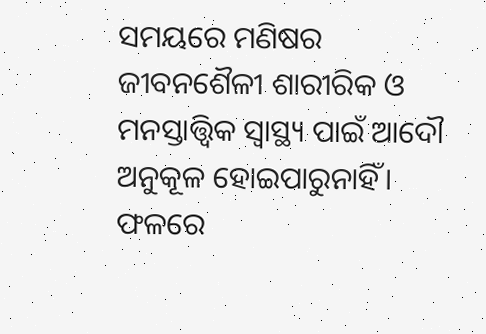ସମୟରେ ମଣିଷର ଜୀବନଶୈଳୀ ଶାରୀରିକ ଓ ମନସ୍ତାତ୍ତ୍ୱିକ ସ୍ବାସ୍ଥ୍ୟ ପାଇଁ ଆଦୌ ଅନୁକୂଳ ହୋଇପାରୁନାହିଁ। ଫଳରେ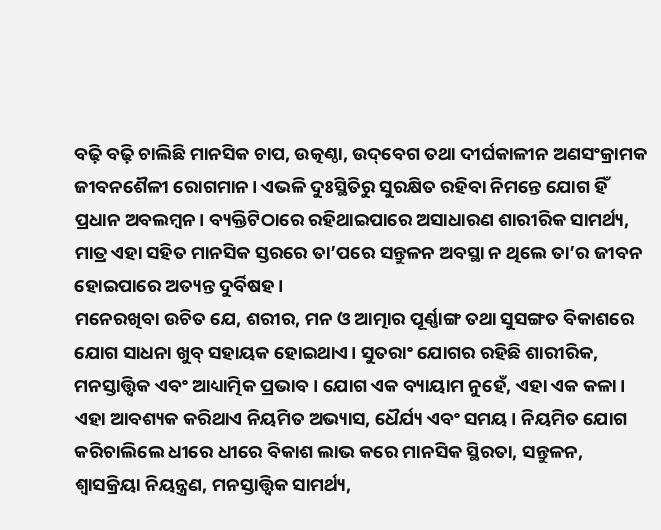ବଢ଼ି ବଢ଼ି ଚାଲିଛି ମାନସିକ ଚାପ, ଉତ୍କଣ୍ଠା, ଉଦ୍‌ବେଗ ତଥା ଦୀର୍ଘକାଳୀନ ଅଣସଂକ୍ରାମକ ଜୀବନଶୈଳୀ ରୋଗମାନ। ଏଭଳି ଦୁଃସ୍ଥିତିରୁ ସୁରକ୍ଷିତ ରହିବା ନିମନ୍ତେ ଯୋଗ ହିଁ ପ୍ରଧାନ ଅବଲମ୍ବନ। ବ୍ୟକ୍ତିଟିଠାରେ ରହିଥାଇପାରେ ଅସାଧାରଣ ଶାରୀରିକ ସାମର୍ଥ୍ୟ, ମାତ୍ର ଏହା ସହିତ ମାନସିକ ସ୍ତରରେ ତା’ପରେ ସନ୍ତୁଳନ ଅବସ୍ଥା ନ ଥିଲେ ତା’ର ଜୀବନ ହୋଇପାରେ ଅତ୍ୟନ୍ତ ଦୁର୍ବିଷହ।
ମନେରଖିବା ଉଚିତ ଯେ, ଶରୀର, ମନ ଓ ଆତ୍ମାର ପୂର୍ଣ୍ଣାଙ୍ଗ ତଥା ସୁସଙ୍ଗତ ବିକାଶରେ ଯୋଗ ସାଧନା ଖୁବ୍‌ ସହାୟକ ହୋଇଥାଏ। ସୁତରାଂ ଯୋଗର ରହିଛି ଶାରୀରିକ, ମନସ୍ତାତ୍ତ୍ୱିକ ଏବଂ ଆଧ୍ୟାତ୍ମିକ ପ୍ରଭାବ। ଯୋଗ ଏକ ବ୍ୟାୟାମ ନୁହେଁ, ଏହା ଏକ କଳା। ଏହା ଆବଶ୍ୟକ କରିଥାଏ ନିୟମିତ ଅଭ୍ୟାସ, ଧୈର୍ଯ୍ୟ ଏବଂ ସମୟ। ନିୟମିତ ଯୋଗ କରିଚାଲିଲେ ଧୀରେ ଧୀରେ ବିକାଶ ଲାଭ କରେ ମାନସିକ ସ୍ଥିରତା, ସନ୍ତୁଳନ, ଶ୍ୱାସକ୍ରିୟା ନିୟନ୍ତ୍ରଣ, ମନସ୍ତାତ୍ତ୍ୱିକ ସାମର୍ଥ୍ୟ,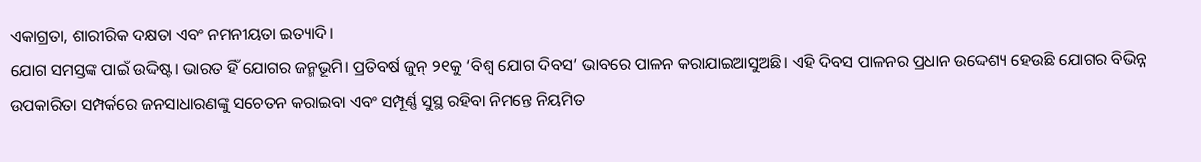ଏକାଗ୍ରତା, ଶାରୀରିକ ଦକ୍ଷତା ଏବଂ ନମନୀୟତା ଇତ୍ୟାଦି।
ଯୋଗ ସମସ୍ତଙ୍କ ପାଇଁ ଉଦ୍ଦିଷ୍ଟ। ଭାରତ ହିଁ ଯୋଗର ଜନ୍ମଭୂମି। ପ୍ରତିବର୍ଷ ଜୁନ୍‌ ୨୧କୁ ‘ବିଶ୍ୱ ଯୋଗ ଦିବସ’ ଭାବରେ ପାଳନ କରାଯାଇଆସୁଅଛି। ଏହି ଦିବସ ପାଳନର ପ୍ରଧାନ ଉଦ୍ଦେଶ୍ୟ ହେଉଛି ଯୋଗର ବିଭିନ୍ନ ଉପକାରିତା ସମ୍ପର୍କରେ ଜନସାଧାରଣଙ୍କୁ ସଚେତନ କରାଇବା ଏବଂ ସମ୍ପୂର୍ଣ୍ଣ ସୁସ୍ଥ ରହିବା ନିମନ୍ତେ ନିୟମିତ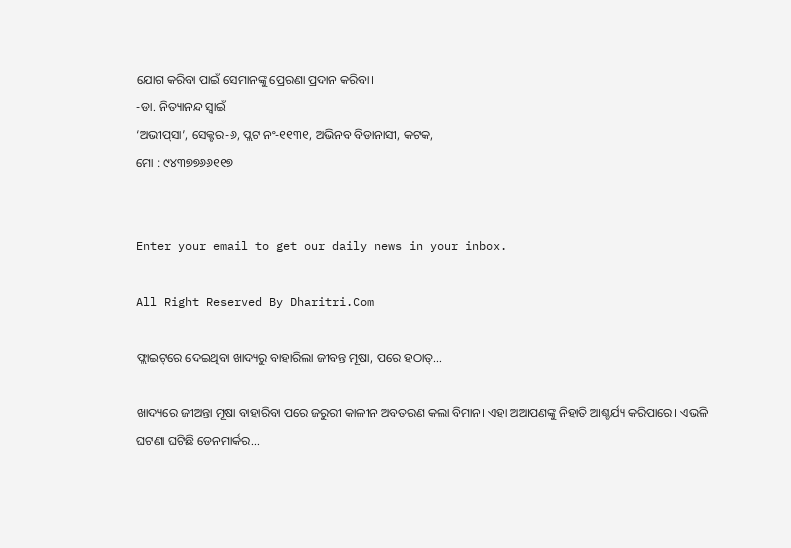ଯୋଗ କରିବା ପାଇଁ ସେମାନଙ୍କୁ ପ୍ରେରଣା ପ୍ରଦାନ କରିବା।
-ଡା. ନିତ୍ୟାନନ୍ଦ ସ୍ବାଇଁ
‘ଅଭୀପ୍‌ସା’, ସେକ୍ଟର-୬, ପ୍ଲଟ ନଂ-୧୧୩୧, ଅଭିନବ ବିଡାନାସୀ, କଟକ,
ମୋ : ୯୪୩୭୭୬୬୧୧୭


Enter your email to get our daily news in your inbox.

All Right Reserved By Dharitri.Com

ଫ୍ଲାଇଟ୍‌ରେ ଦେଇଥିବା ଖାଦ୍ୟରୁ ବାହାରିଲା ଜୀବନ୍ତ ମୂଷା, ପରେ ହଠାତ୍‌…

ଖାଦ୍ୟରେ ଜୀଅନ୍ତା ମୂଷା ବାହାରିବା ପରେ ଜରୁରୀ କାଳୀନ ଅବତରଣ କଲା ବିମାନ। ଏହା ଅଆପଣଙ୍କୁ ନିହାତି ଆଶ୍ଚର୍ଯ୍ୟ କରିପାରେ। ଏଭଳି ଘଟଣା ଘଟିଛି ଡେନମାର୍କର...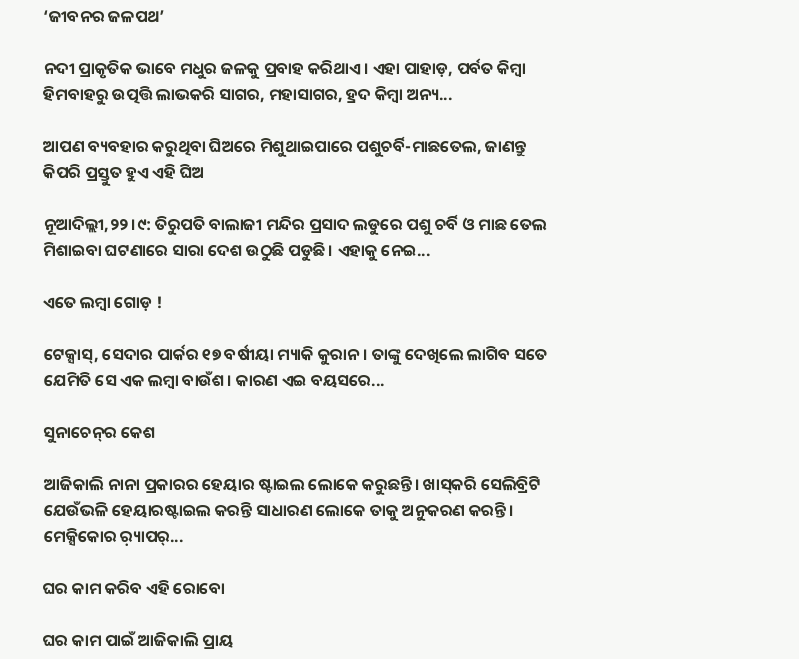‘ଜୀବନର ଜଳପଥ’

ନଦୀ ପ୍ରାକୃତିକ ଭାବେ ମଧୁର ଜଳକୁ ପ୍ରବାହ କରିଥାଏ। ଏହା ପାହାଡ଼, ପର୍ବତ କିମ୍ବା ହିମବାହରୁ ଉତ୍ପତ୍ତି ଲାଭକରି ସାଗର, ମହାସାଗର, ହ୍ରଦ କିମ୍ବା ଅନ୍ୟ...

ଆପଣ ବ୍ୟବହାର କରୁଥିବା ଘିଅରେ ମିଶୁଥାଇପାରେ ପଶୁଚର୍ବି-ମାଛତେଲ, ଜାଣନ୍ତୁ କିପରି ପ୍ରସ୍ତୁତ ହୁଏ ଏହି ଘିଅ

ନୂଆଦିଲ୍ଲୀ,୨୨।୯: ତିରୁପତି ବାଲାଜୀ ମନ୍ଦିର ପ୍ରସାଦ ଲଡୁରେ ପଶୁ ଚର୍ବି ଓ ମାଛ ତେଲ ମିଶାଇବା ଘଟଣାରେ ସାରା ଦେଶ ଉଠୁଛି ପଡୁଛି। ଏହାକୁ ନେଇ...

ଏତେ ଲମ୍ବା ଗୋଡ଼ !

ଟେକ୍ସାସ୍‌, ସେଦାର ପାର୍କର ୧୭ ବର୍ଷୀୟା ମ୍ୟାକି କୁରାନ। ତାଙ୍କୁ ଦେଖିଲେ ଲାଗିବ ସତେ ଯେମିତି ସେ ଏକ ଲମ୍ବା ବାଉଁଶ। କାରଣ ଏଇ ବୟସରେ...

ସୁନାଚେନ୍‌ର କେଶ

ଆଜିକାଲି ନାନା ପ୍ରକାରର ହେୟାର ଷ୍ଟାଇଲ ଲୋକେ କରୁଛନ୍ତି। ଖାସ୍‌କରି ସେଲିବ୍ରିଟି ଯେଉଁଭଳି ହେୟାରଷ୍ଟାଇଲ କରନ୍ତି ସାଧାରଣ ଲୋକେ ତାକୁ ଅନୁକରଣ କରନ୍ତି। ମେକ୍ସିକୋର ର଼୍ୟାପର୍‌...

ଘର କାମ କରିବ ଏହି ରୋବୋ

ଘର କାମ ପାଇଁ ଆଜିକାଲି ପ୍ରାୟ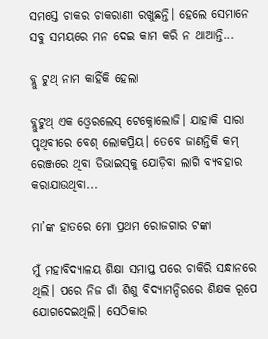ସମସ୍ତେ ଚାକର ଚାକରାଣୀ ରଖୁଛନ୍ତି। ହେଲେ ସେମାନେ ସବୁ ସମୟରେ ମନ ଦେଇ କାମ କରି ନ ଥାଆନ୍ତି...

ବ୍ଲୁ ଟୁଥ୍‌ ନାମ କାହିଁକି ହେଲା

ବ୍ଲୁଟୁଥ୍‌ ଏକ ଓ୍ବେରଲେସ୍‌ ଟେକ୍ନୋଲୋଜି। ଯାହାକି ସାରା ପୃଥିବୀରେ ବେଶ୍‌ ଲୋକପ୍ରିୟ। ତେବେ ଜାଣନ୍ତିକି କମ୍‌ ରେଞ୍ଜରେ ଥିବା ଡିଭାଇସ୍‌କୁ ଯୋଡ଼ିବା ଲାଗି ବ୍ୟବହାର କରାଯାଉଥିବା...

ମା’ଙ୍କ ହାତରେ ମୋ ପ୍ରଥମ ରୋଜଗାର ଟଙ୍କା

ମୁଁ ମହାବିଦ୍ୟାଳୟ ଶିକ୍ଷା ସମାପ୍ତ ପରେ ଚାକିରି ସନ୍ଧାନରେ ଥିଲି। ପରେ ନିଜ ଗାଁ ଶିଶୁ ବିଦ୍ୟାମନ୍ଦିରରେ ଶିକ୍ଷକ ରୂପେ ଯୋଗଦେଇଥିଲି। ସେଠିକାର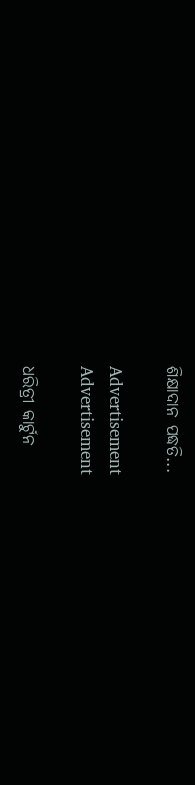ଶିକ୍ଷାଦାନ ପଦ୍ଧତି...

Advertisement
Advertisement

ଧରିତ୍ରୀ କାର୍ଟୁନ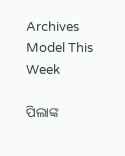Archives
Model This Week

ପିଲାଙ୍କ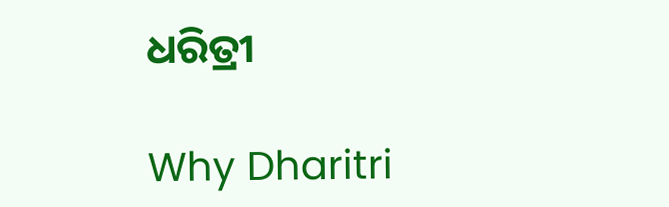ଧରିତ୍ରୀ

Why Dharitri